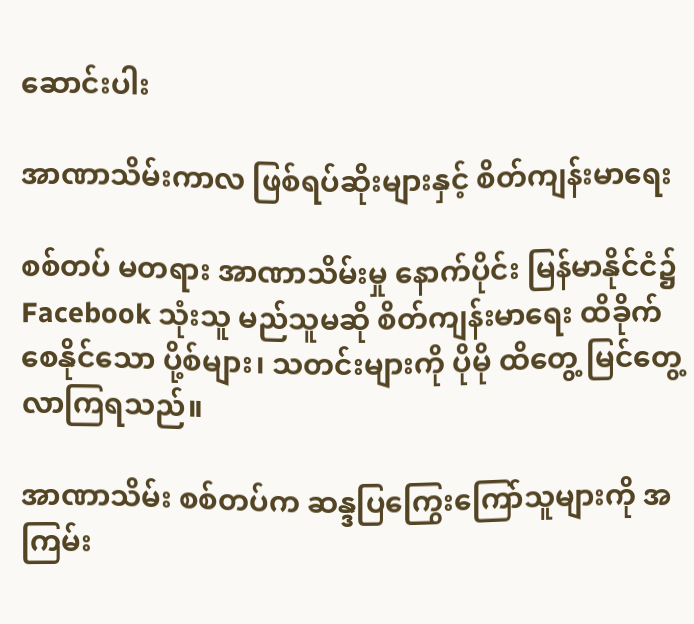ဆောင်းပါး

အာဏာသိမ်းကာလ ဖြစ်ရပ်ဆိုးများနှင့် စိတ်ကျန်းမာရေး

စစ်တပ် မတရား အာဏာသိမ်းမှု နောက်ပိုင်း မြန်မာနိုင်ငံ၌ Facebook သုံးသူ မည်သူမဆို စိတ်ကျန်းမာရေး ထိခိုက်စေနိုင်သော ပို့စ်များ၊ သတင်းများကို ပိုမို ထိတွေ့ မြင်တွေ့ လာကြရသည်။

အာဏာသိမ်း စစ်တပ်က ဆန္ဒပြကြွေးကြော်သူများကို အကြမ်း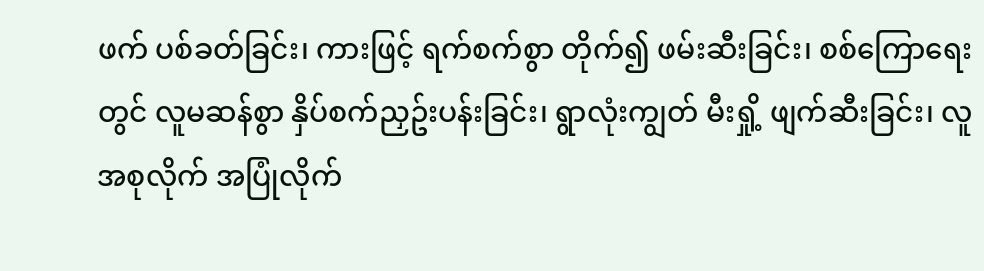ဖက် ပစ်ခတ်ခြင်း၊ ကားဖြင့် ရက်စက်စွာ တိုက်၍ ဖမ်းဆီးခြင်း၊ စစ်ကြောရေးတွင် လူမဆန်စွာ နှိပ်စက်ညှဥ်းပန်းခြင်း၊ ရွာလုံးကျွတ် မီးရှို့ ဖျက်ဆီးခြင်း၊ လူအစုလိုက် အပြုံလိုက်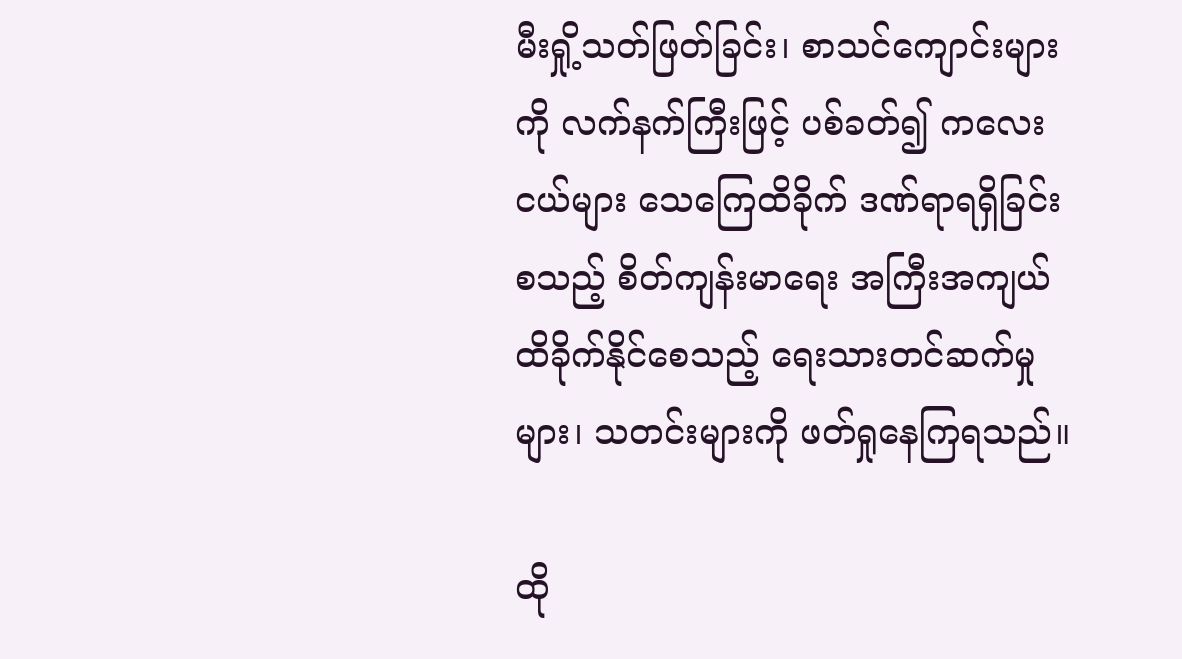မီးရှို့သတ်ဖြတ်ခြင်း၊ စာသင်ကျောင်းများကို လက်နက်ကြီးဖြင့် ပစ်ခတ်၍ ကလေးငယ်များ သေကြေထိခိုက် ဒဏ်ရာရရှိခြင်း စသည့် စိတ်ကျန်းမာရေး အကြီးအကျယ် ထိခိုက်နိုင်စေသည့် ရေးသားတင်ဆက်မှုများ၊ သတင်းများကို ဖတ်ရှုနေကြရသည်။

ထို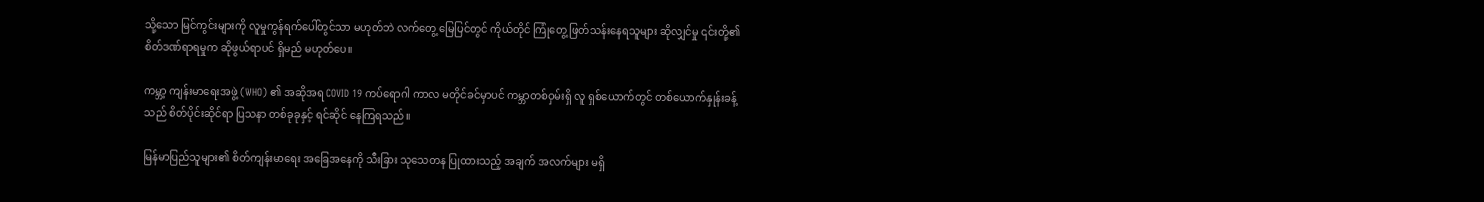သို့သော မြင်ကွင်းများကို လူမှုကွန်ရက်ပေါ်တွင်သာ မဟုတ်ဘဲ လက်တွေ့ မြေပြင်တွင် ကိုယ်တိုင် ကြုံတွေ့ ဖြတ်သန်းနေရသူများ ဆိုလျှင်မှု ၎င်းတို့၏ စိတ်ဒဏ်ရာရမှုက ဆိုဖွယ်ရာပင် ရှိမည် မဟုတ်ပေ။

ကမ္ဘာ့ ကျန်းမာရေးအဖွဲ့ (WHO) ၏ အဆိုအရ COVID 19 ကပ်ရောဂါ ကာလ မတိုင်ခင်မှာပင် ကမ္ဘာတစ်ဝှမ်းရှိ လူ ရှစ်ယောက်တွင် တစ်ယောက်နှုန်းခန့်သည် စိတ်ပိုင်းဆိုင်ရာ ပြသနာ တစ်ခုခုနှင့် ရင်ဆိုင် နေကြရသည်။

မြန်မာပြည်သူများ၏ စိတ်ကျန်းမာရေး အခြေအနေကို သီးခြား သုသေတန ပြုထားသည့် အချက် အလက်များ မရှိ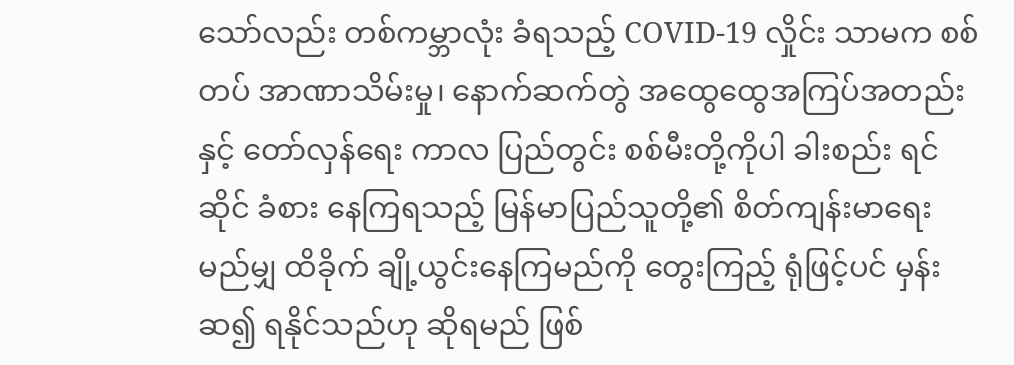သော်လည်း တစ်ကမ္ဘာလုံး ခံရသည့် COVID-19 လှိုင်း သာမက စစ်တပ် အာဏာသိမ်းမှု၊ နောက်ဆက်တွဲ အထွေထွေအကြပ်အတည်းနှင့် တော်လှန်ရေး ကာလ ပြည်တွင်း စစ်မီးတို့ကိုပါ ခါးစည်း ရင်ဆိုင် ခံစား နေကြရသည့် မြန်မာပြည်သူတို့၏ စိတ်ကျန်းမာရေး မည်မျှ ထိခိုက် ချို့ယွင်းနေကြမည်ကို တွေးကြည့် ရုံဖြင့်ပင် မှန်းဆ၍ ရနိုင်သည်ဟု ဆိုရမည် ဖြစ်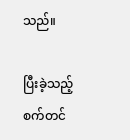သည်။

ပြီးခဲ့သည့် စက်တင်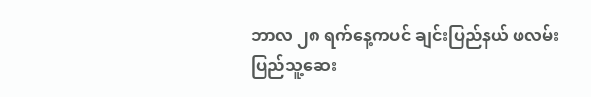ဘာလ ၂၈ ရက်နေ့ကပင် ချင်းပြည်နယ် ဖလမ်း ပြည်သူ့ဆေး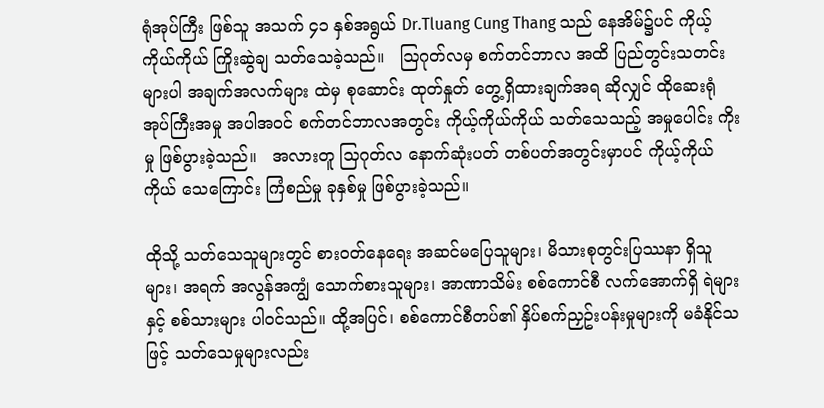ရုံအုပ်ကြီး ဖြစ်သူ အသက် ၄၁ နှစ်အရွယ် Dr.Tluang Cung Thang သည် နေအိမ်၌ပင် ကိုယ့်ကိုယ်ကိုယ် ကြိုးဆွဲချ သတ်သေခဲ့သည်။   ဩဂုတ်လမှ စက်တင်ဘာလ အထိ ပြည်တွင်းသတင်းများပါ အချက်အလက်များ ထဲမှ စုဆောင်း ထုတ်နှုတ် တွေ့ရှိထားချက်အရ ဆိုလျှင် ထိုဆေးရုံအုပ်ကြီးအမှု အပါအဝင် စက်တင်ဘာလအတွင်း ကိုယ့်ကိုယ်ကိုယ် သတ်သေသည့် အမှုပေါင်း ကိုးမှု ဖြစ်ပွားခဲ့သည်။   အလားတူ သြဂုတ်လ နောက်ဆုံးပတ် တစ်ပတ်အတွင်းမှာပင် ကိုယ့်ကိုယ်ကိုယ် သေကြောင်း ကြံစည်မှု ခုနှစ်မှု ဖြစ်ပွားခဲ့သည်။

ထိုသို့ သတ်သေသူများတွင် စားဝတ်နေရေး အဆင်မပြေသူများ၊ မိသားစုတွင်းပြဿနာ ရှိသူများ၊ အရက် အလွန်အကျွံ သောက်စားသူများ၊ အာဏာသိမ်း စစ်ကောင်စီ လက်အောက်ရှိ ရဲများနှင့် စစ်သားများ ပါဝင်သည်။ ထို့အပြင်၊ စစ်ကောင်စီတပ်၏ နှိပ်စက်ညှဥ်းပန်းမှုများကို မခံနိုင်သဖြင့် သတ်သေမှုများလည်း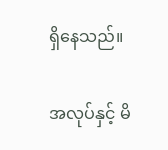ရှိနေသည်။

အလုပ်နှင့် မိ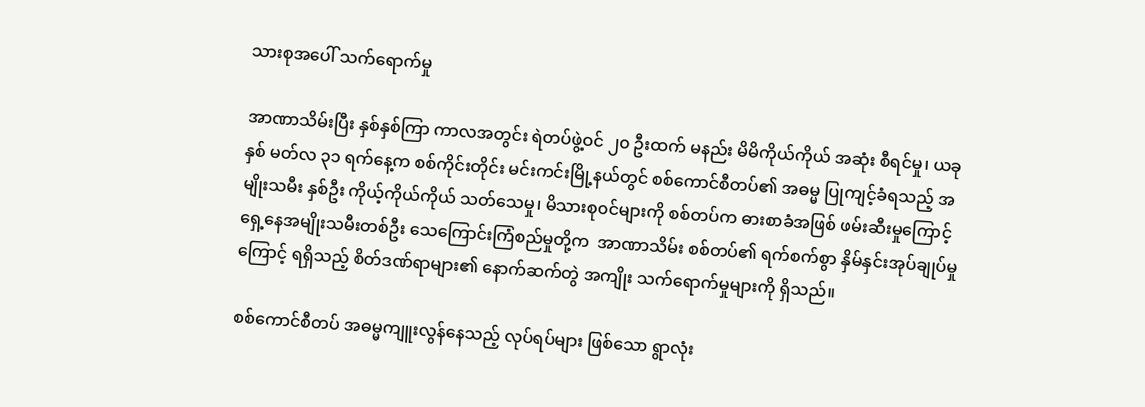သားစုအပေါ် သက်ရောက်မှု

အာဏာသိမ်းပြီး နှစ်နှစ်ကြာ ကာလအတွင်း ရဲတပ်ဖွဲ့ဝင် ၂၀ ဦးထက် မနည်း မိမိကိုယ်ကိုယ် အဆုံး စီရင်မှု၊ ယခုနှစ် မတ်လ ၃၁ ရက်နေ့က စစ်ကိုင်းတိုင်း မင်းကင်းမြို့နယ်တွင် စစ်ကောင်စီတပ်၏ အဓမ္မ ပြုကျင့်ခံရသည့် အမျိုးသမီး နှစ်ဦး ကိုယ့်ကိုယ်ကိုယ် သတ်သေမှု၊ မိသားစု၀င်များကို စစ်တပ်က ဓားစာခံအဖြစ် ဖမ်းဆီးမှုကြောင့် ရှေ့နေအမျိုးသမီးတစ်ဦး သေကြောင်းကြံစည်မှုတို့က  အာဏာသိမ်း စစ်တပ်၏ ရက်စက်စွာ နှိမ်နှင်းအုပ်ချုပ်မှုကြောင့် ရရှိသည့် စိတ်ဒဏ်ရာများ၏ နောက်ဆက်တွဲ အကျိုး သက်ရောက်မှုများကို ရှိသည်။

စစ်ကောင်စီတပ် အဓမ္မကျူးလွန်နေသည့် လုပ်ရပ်များ ဖြစ်သော ရွာလုံး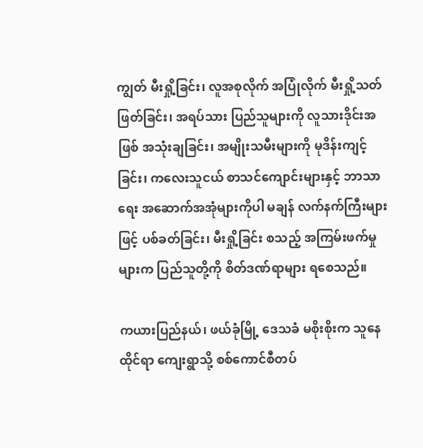ကျွတ် မီးရှို့ခြင်း၊ လူအစုလိုက် အပြုံလိုက် မီးရှို့သတ်ဖြတ်ခြင်း၊ အရပ်သား ပြည်သူများကို လူသားဒိုင်းအဖြစ် အသုံးချခြင်း၊ အမျိုးသမီးများကို မုဒိန်းကျင့်ခြင်း၊ ကလေးသူငယ် စာသင်ကျောင်းများနှင့် ဘာသာရေး အဆောက်အအုံများကိုပါ မချန် လက်နက်ကြီးများဖြင့် ပစ်ခတ်ခြင်း၊ မီးရှို့ခြင်း စသည့် အကြမ်းဖက်မှုများက ပြည်သူတို့ကို စိတ်ဒဏ်ရာများ ရစေသည်။

ကယားပြည်နယ်၊ ဖယ်ခုံမြို့ ဒေသခံ မစိုးစိုးက သူနေထိုင်ရာ ကျေးရွာသို့ စစ်ကောင်စီတပ်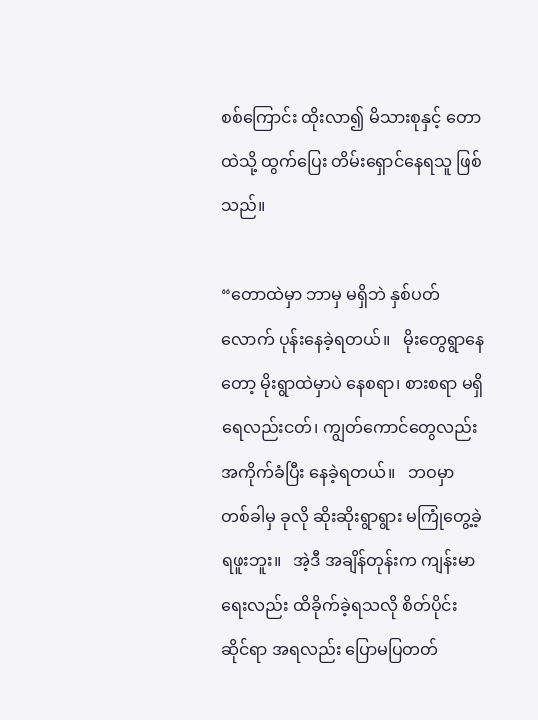စစ်ကြောင်း ထိုးလာ၍ မိသားစုနှင့် တောထဲသို့ ထွက်ပြေး တိမ်းရှောင်နေရသူ ဖြစ်သည်။

“တောထဲမှာ ဘာမှ မရှိဘဲ နှစ်ပတ်လောက် ပုန်းနေခဲ့ရတယ်။   မိုးတွေရွာနေတော့ မိုးရွာထဲမှာပဲ နေစရာ၊ စားစရာ မရှိ ရေလည်းငတ်၊ ကျွတ်ကောင်တွေလည်း အကိုက်ခံပြီး နေခဲ့ရတယ်။   ဘဝမှာ တစ်ခါမှ ခုလို ဆိုးဆိုးရွာရွား မကြုံတွေ့ခဲ့ရဖူးဘူး။   အဲ့ဒီ အချိန်တုန်းက ကျန်းမာရေးလည်း ထိခိုက်ခဲ့ရသလို စိတ်ပိုင်း ဆိုင်ရာ အရလည်း ပြောမပြတတ်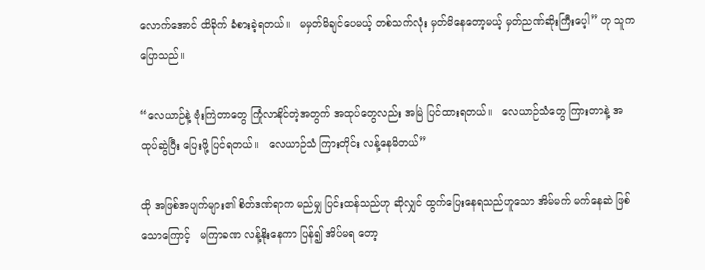လောက်အောင် ထိခိုက် ခံစားခဲ့ရတယ်။   မမှတ်မိချင်ပေမယ့် တစ်သက်လုံး မှတ်မိနေတော့မယ့် မှတ်ညဏ်ဆိုးကြီးပေ့ါ” ဟု သူက ပြောသည်။

“လေယာဉ်နဲ့ ဗုံးကြဲတာတွေ ကြုံလာနိုင်တဲ့အတွက် အထုပ်တွေလည်း အမြဲ ပြင်ထားရတယ်။   လေယာဉ်သံတွေ ကြားတာနဲ့ အထုပ်ဆွဲပြီး ပြေးဖို့ ပြင်ရတယ်။   လေယာဉ်သံ ကြားတိုင်း လန့်နေမိတယ်”

ထို အဖြစ်အပျက်များ၏ စိတ်ဒဏ်ရာက မည်မျှ ပြင်းထန်သည်ဟု ဆိုလျှင် ထွက်ပြေးနေရသည်ဟူသော အိမ်မက် မက်နေဆဲ ဖြစ်သောကြောင့်   မကြာခဏ လန့်နိုးနေကာ ပြန်၍ အိပ်မရ တော့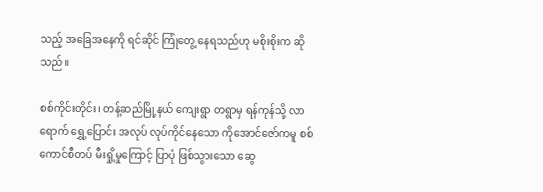သည့် အခြေအနေကို ရင်ဆိုင် ကြုံတွေ့ နေရသည်ဟု မစိုးစိုးက ဆိုသည်။

စစ်ကိုင်းတိုင်း၊ တန့်ဆည်မြို့နယ် ကျေးရွာ တရွာမှ ရန်ကုန်သို့ လာရောက် ရွှေ့ပြောင်း အလုပ် လုပ်ကိုင်နေသော ကိုအောင်ဇော်ကမူ စစ်ကောင်စီတပ် မီးရှို့မှုကြောင့် ပြာပုံ ဖြစ်သွားသော ဆွေ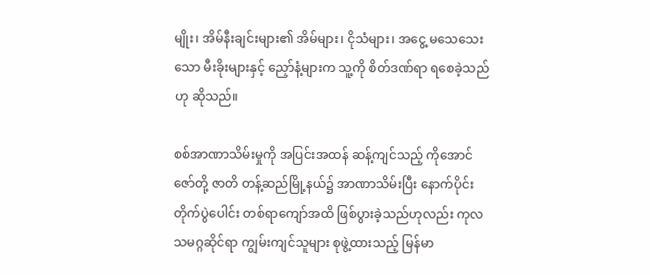မျိုး၊ အိမ်နီးချင်းများ၏ အိမ်များ၊ ငိုသံများ၊ အငွေ့ မသေသေးသော မီးခိုးများနှင့် ညှော်နံ့များက သူ့ကို စိတ်ဒဏ်ရာ ရစေခဲ့သည်ဟု ဆိုသည်။

စစ်အာဏာသိမ်းမှုကို အပြင်းအထန် ဆန့်ကျင်သည့် ကိုအောင်ဇော်တို့ ဇာတိ တန့်ဆည်မြို့နယ်၌ အာဏာသိမ်းပြီး နောက်ပိုင်း တိုက်ပွဲပေါင်း တစ်ရာကျော်အထိ ဖြစ်ပွားခဲ့သည်ဟုလည်း ကုလသမဂ္ဂဆိုင်ရာ ကျွမ်းကျင်သူများ စုဖွဲ့ထားသည့် မြန်မာ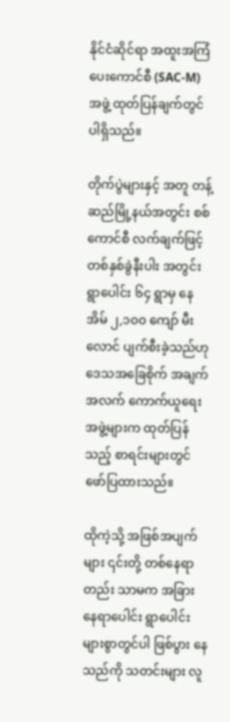နိုင်ငံဆိုင်ရာ အထူးအကြံပေးကောင်စီ (SAC-M) အဖွဲ့ ထုတ်ပြန်ချက်တွင် ပါရှိသည်။

တိုက်ပွဲများနှင့် အတူ တန့်ဆည်မြို့နယ်အတွင်း စစ်ကောင်စီ လက်ချက်ဖြင့် တစ်နှစ်ခွဲနီးပါး အတွင်း ရွာပေါင်း ၆၄ ရွာမှ နေအိမ် ၂,၁၀၀ ကျော် မီးလောင် ပျက်စီးခဲ့သည်ဟု ဒေသအခြေစိုက် အချက်အလက် ကောက်ယူရေး အဖွဲ့များက ထုတ်ပြန်သည့် စာရင်းများတွင် ဖော်ပြထားသည်။

ထိုကဲ့သို့ အဖြစ်အပျက်များ ၎င်းတို့ တစ်နေရာတည်း သာမက အခြား နေရာပေါင်း ရွာပေါင်း များစွာတွင်ပါ ဖြစ်ပွား နေသည်ကို သတင်းများ လူ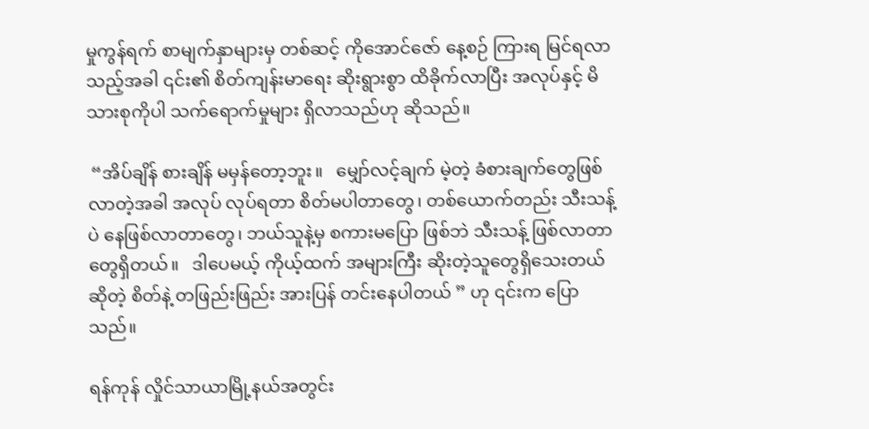မှုကွန်ရက် စာမျက်နှာများမှ တစ်ဆင့် ကိုအောင်ဇော် နေ့စဉ် ကြားရ မြင်ရလာသည့်အခါ ၎င်း၏ စိတ်ကျန်းမာရေး ဆိုးရွားစွာ ထိခိုက်လာပြီး အလုပ်နှင့် မိသားစုကိုပါ သက်ရောက်မှုများ ရှိလာသည်ဟု ဆိုသည်။

 “အိပ်ချိန် စားချိန် မမှန်တော့ဘူး။   မျှော်လင့်ချက် မဲ့တဲ့ ခံစားချက်တွေဖြစ်လာတဲ့အခါ အလုပ် လုပ်ရတာ စိတ်မပါတာတွေ၊ တစ်ယောက်တည်း သီးသန့်ပဲ နေဖြစ်လာတာတွေ၊ ဘယ်သူနဲ့မှ စကားမပြော ဖြစ်ဘဲ သီးသန့် ဖြစ်လာတာတွေရှိတယ်။   ဒါပေမယ့် ကိုယ့်ထက် အများကြီး ဆိုးတဲ့သူတွေရှိသေးတယ်ဆိုတဲ့ စိတ်နဲ့ တဖြည်းဖြည်း အားပြန် တင်းနေပါတယ် ” ဟု ၎င်းက ပြောသည်။

ရန်ကုန် လှိုင်သာယာမြို့နယ်အတွင်း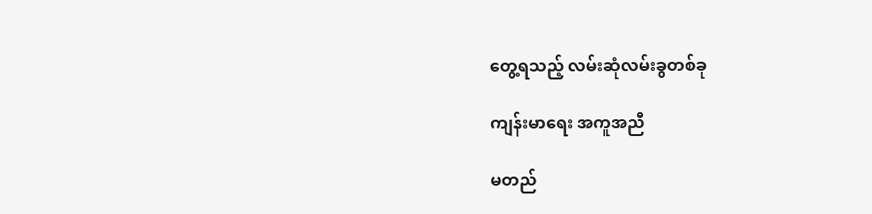တွေ့ရသည့် လမ်းဆုံလမ်းခွတစ်ခု

ကျန်းမာရေး အကူအညီ

မတည်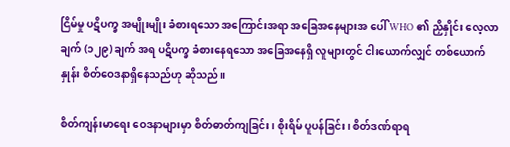ငြိမ်မှု ပဋိပက္ခ အမျိုးမျိုး ခံစားရသော အကြောင်းအရာ အခြေအနေများအ ပေါ် WHO ၏ ညှိနှိုင်း လေ့လာချက် (၁၂၉) ချက် အရ ပဋိပက္ခ ခံစားနေရသော အခြေအနေရှိ လူများတွင် ငါးယောက်လျှင် တစ်ယောက်နှုန်း စိတ်ဝေဒနာရှိနေသည်ဟု ဆိုသည်။

စိတ်ကျန်းမာရေး ဝေဒနာများမှာ စိတ်ဓာတ်ကျခြင်း၊ စိုးရိမ် ပူပန်ခြင်း၊ စိတ်ဒဏ်ရာရ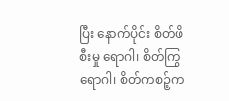ပြီး နောက်ပိုင်း စိတ်ဖိစီးမှု ရောဂါ၊ စိတ်ကြွရောဂါ၊ စိတ်ကစဉ့်က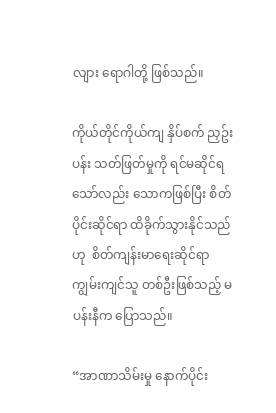လျား ရောဂါတို့ ဖြစ်သည်။

ကိုယ်တိုင်ကိုယ်ကျ နှိပ်စက် ညှဥ်းပန်း သတ်ဖြတ်မှုကို ရင်မဆိုင်ရသော်လည်း သောကဖြစ်ပြီး စိတ်ပိုင်းဆိုင်ရာ ထိခိုက်သွားနိုင်သည်ဟု  စိတ်ကျန်းမာရေးဆိုင်ရာ ကျွမ်းကျင်သူ တစ်ဦးဖြစ်သည့် မပန်းနီက ပြောသည်။

“အာဏာသိမ်းမှု နောက်ပိုင်း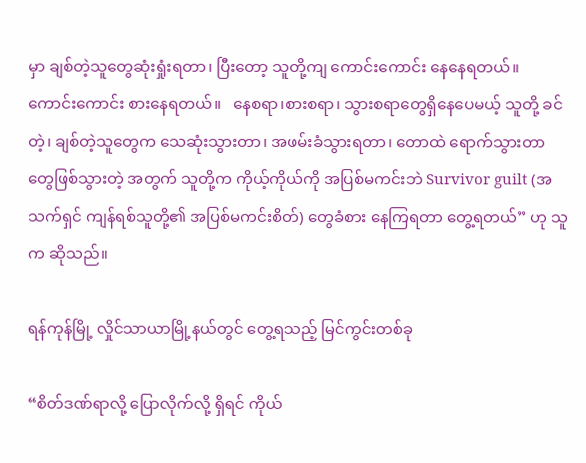မှာ ချစ်တဲ့သူတွေဆုံးရှုံးရတာ၊ ပြီးတော့ သူတို့ကျ ကောင်းကောင်း နေနေရတယ်။   ကောင်းကောင်း စားနေရတယ်။   နေစရာ၊စားစရာ၊ သွားစရာတွေရှိနေပေမယ့် သူတို့ ခင်တဲ့၊ ချစ်တဲ့သူတွေက သေဆုံးသွားတာ၊ အဖမ်းခံသွားရတာ၊ တောထဲ ရောက်သွားတာတွေဖြစ်သွားတဲ့ အတွက် သူတို့က ကိုယ့်ကိုယ်ကို အပြစ်မကင်းဘဲ Survivor guilt (အသက်ရှင် ကျန်ရစ်သူတို့၏ အပြစ်မကင်းစိတ်) တွေခံစား နေကြရတာ တွေ့ရတယ်” ဟု သူက ဆိုသည်။

ရန်ကုန်မြို့ လှိုင်သာယာမြို့နယ်တွင် တွေ့ရသည့် မြင်ကွင်းတစ်ခု

“စိတ်ဒဏ်ရာလို့ ပြောလိုက်လို့ ရှိရင် ကိုယ်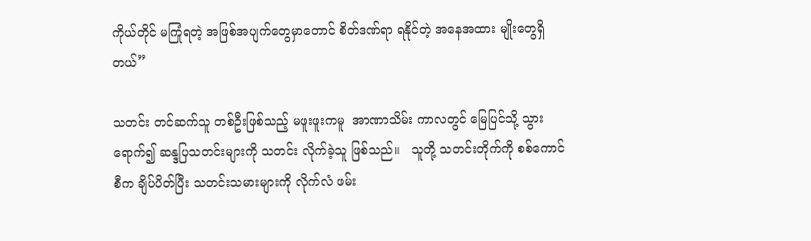ကိုယ်တိုင် မကြုံရတဲ့ အဖြစ်အပျက်တွေမှာတောင် စိတ်ဒဏ်ရာ ရနိုင်တဲ့ အနေအထား မျိုးတွေရှိတယ်”

သတင်း တင်ဆက်သူ တစ်ဦးဖြစ်သည့် မဖူးဖူးကမူ  အာဏာသိမ်း ကာလတွင် မြေပြင်သို့ သွားရောက်၍ ဆန္ဒပြသတင်းများကို သတင်း လိုက်ခဲ့သူ ဖြစ်သည်။   သူတို့ သတင်းတိုက်ကို စစ်ကောင်စီက ချိပ်ပိတ်ပြီး သတင်းသမားများကို လိုက်လံ ဖမ်း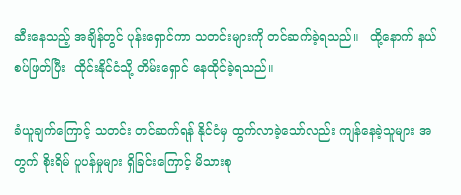ဆီးနေသည့် အချိန်တွင် ပုန်းရှောင်ကာ သတင်းများကို တင်ဆက်ခဲ့ရသည်။   ထို့နောက် နယ်စပ်ဖြတ်ပြီး  ထိုင်းနိုင်ငံသို့ တိမ်းရှောင် နေထိုင်ခဲ့ရသည်။

ခံယူချက်ကြောင့် သတင်း တင်ဆက်ရန် နိုင်ငံမှ ထွက်လာခဲ့သော်လည်း ကျန်နေခဲ့သူများ အတွက် စိုးရိမ် ပူပန်မှုများ ရှိခြင်းကြောင့် မိသားစု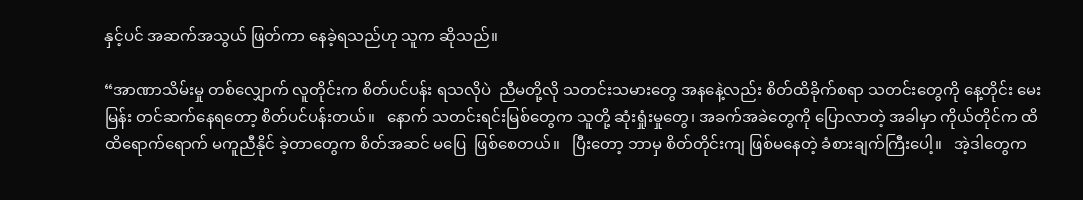နှင့်ပင် အဆက်အသွယ် ဖြတ်ကာ နေခဲ့ရသည်ဟု သူက ဆိုသည်။

“အာဏာသိမ်းမှု တစ်လျှောက် လူတိုင်းက စိတ်ပင်ပန်း ရသလိုပဲ  ညီမတို့လို သတင်းသမားတွေ အနနေဲ့လည်း စိတ်ထိခိုက်စရာ သတင်းတွေကို နေ့တိုင်း မေးမြန်း တင်ဆက်နေရတော့ စိတ်ပင်ပန်းတယ်။   နောက် သတင်းရင်းမြစ်တွေက သူတို့ ဆုံးရှုံးမှုတွေ၊ အခက်အခဲတွေကို ပြောလာတဲ့ အခါမှာ ကိုယ်တိုင်က ထိထိရောက်ရောက် မကူညီနိုင် ခဲ့တာတွေက စိတ်အဆင် မပြေ  ဖြစ်စေတယ်။   ပြီးတော့ ဘာမှ စိတ်တိုင်းကျ ဖြစ်မနေတဲ့ ခံစားချက်ကြီးပေါ့။   အဲ့ဒါတွေက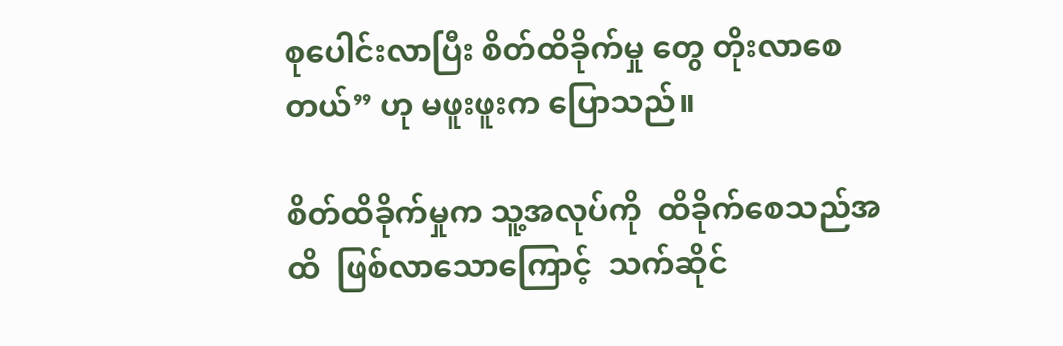စုပေါင်းလာပြီး စိတ်ထိခိုက်မှု တွေ တိုးလာစေတယ်” ဟု မဖူးဖူးက ပြောသည်။

စိတ်ထိခိုက်မှုက သူ့အလုပ်ကို  ထိခိုက်စေသည်အထိ  ဖြစ်လာသောကြောင့်  သက်ဆိုင်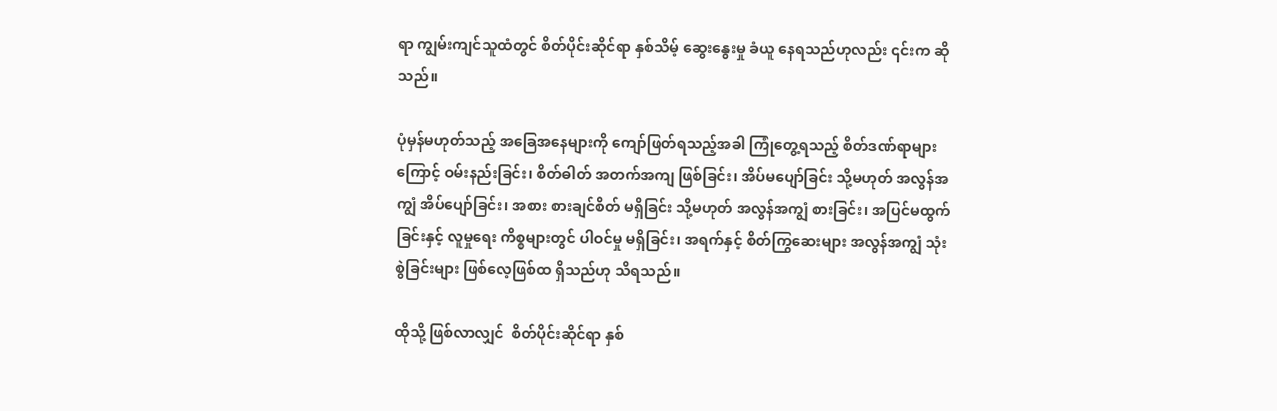ရာ ကျွမ်းကျင်သူထံတွင် စိတ်ပိုင်းဆိုင်ရာ နှစ်သိမ့် ဆွေးနွေးမှု ခံယူ နေရသည်ဟုလည်း ၎င်းက ဆိုသည်။

ပုံမှန်မဟုတ်သည့် အခြေအနေများကို ကျော်ဖြတ်ရသည့်အခါ ကြုံတွေ့ရသည့် စိတ်ဒဏ်ရာများကြောင့် ဝမ်းနည်းခြင်း၊ စိတ်ဓါတ် အတက်အကျ ဖြစ်ခြင်း၊ အိပ်မပျော်ခြင်း သို့မဟုတ် အလွန်အကျွံ အိပ်ပျော်ခြင်း၊ အစား စားချင်စိတ် မရှိခြင်း သို့မဟုတ် အလွန်အကျွံ စားခြင်း၊ အပြင်မထွက်ခြင်းနှင့် လူမှုရေး ကိစ္စများတွင် ပါဝင်မှု မရှိခြင်း၊ အရက်နှင့် စိတ်ကြွဆေးများ အလွန်အကျွံ သုံးစွဲခြင်းများ ဖြစ်လေ့ဖြစ်ထ ရှိသည်ဟု သိရသည်။

ထိုသို့ ဖြစ်လာလျှင်  စိတ်ပိုင်းဆိုင်ရာ နှစ်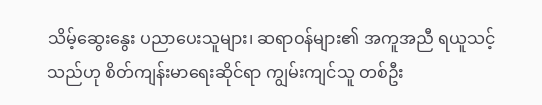သိမ့်ဆွေးနွေး ပညာပေးသူများ၊ ဆရာဝန်များ၏ အကူအညီ ရယူသင့်သည်ဟု စိတ်ကျန်းမာရေးဆိုင်ရာ ကျွမ်းကျင်သူ တစ်ဦး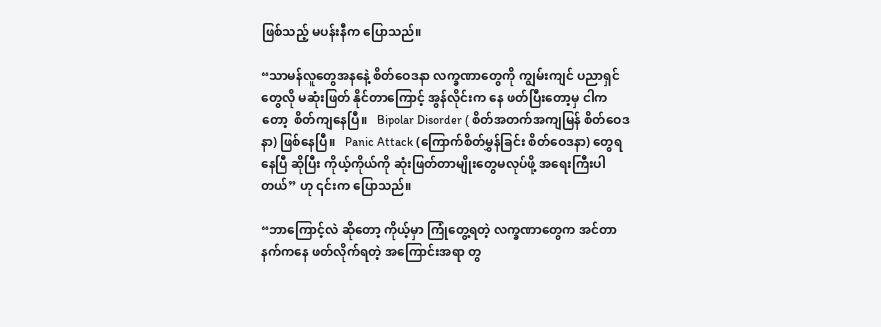ဖြစ်သည့် မပန်းနီက ပြောသည်။

“သာမန်လူတွေအနနေဲ့ စိတ်ဝေဒနာ လက္ခဏာတွေကို ကျွမ်းကျင် ပညာရှင်တွေလို မဆုံးဖြတ် နိုင်တာကြောင့် အွန်လိုင်းက နေ ဖတ်ပြီးတော့မှ ငါကတော့  စိတ်ကျနေပြီ။   Bipolar Disorder ( စိတ်အတက်အကျမြန် စိတ်ဝေဒနာ) ဖြစ်နေပြီ။   Panic Attack (ကြောက်စိတ်မွှန်ခြင်း စိတ်ဝေဒနာ) တွေရနေပြီ ဆိုပြီး ကိုယ့်ကိုယ်ကို ဆုံးဖြတ်တာမျိုးတွေမလုပ်ဖို့ အရေးကြီးပါတယ်” ဟု ၎င်းက ပြောသည်။

“ဘာကြောင့်လဲ ဆိုတော့ ကိုယ့်မှာ ကြုံတွေ့ရတဲ့ လက္ခဏာတွေက အင်တာနက်ကနေ ဖတ်လိုက်ရတဲ့ အကြောင်းအရာ တွ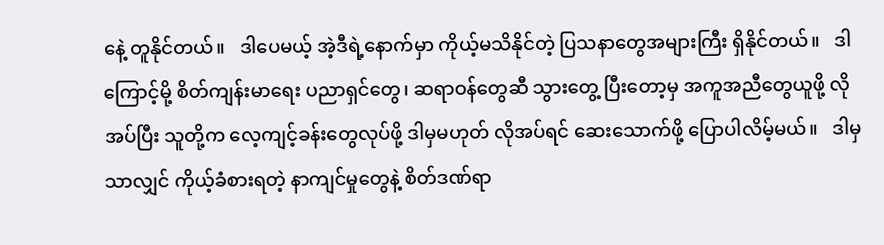နေဲ့ တူနိုင်တယ်။   ဒါပေမယ့် အဲ့ဒီရဲ့နောက်မှာ ကိုယ့်မသိနိုင်တဲ့ ပြသနာတွေအများကြီး ရှိနိုင်တယ်။   ဒါကြောင့်မို့ စိတ်ကျန်းမာရေး ပညာရှင်တွေ၊ ဆရာဝန်တွေဆီ သွားတွေ့ ပြီးတော့မှ အကူအညီတွေယူဖို့ လိုအပ်ပြီး သူတို့က လေ့ကျင့်ခန်းတွေလုပ်ဖို့ ဒါမှမဟုတ် လိုအပ်ရင် ဆေးသောက်ဖို့ ပြောပါလိမ့်မယ်။   ဒါမှသာလျှင် ကိုယ့်ခံစားရတဲ့ နာကျင်မှုတွေနဲ့ စိတ်ဒဏ်ရာ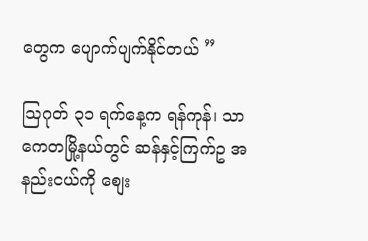တွေက ပျောက်ပျက်နိုင်တယ် ”

ဩဂုတ် ၃၁ ရက်နေ့က ရန်ကုန်၊ သာကေတမြို့နယ်တွင် ဆန်နှင့်ကြက်ဥ အနည်းငယ်ကို စျေး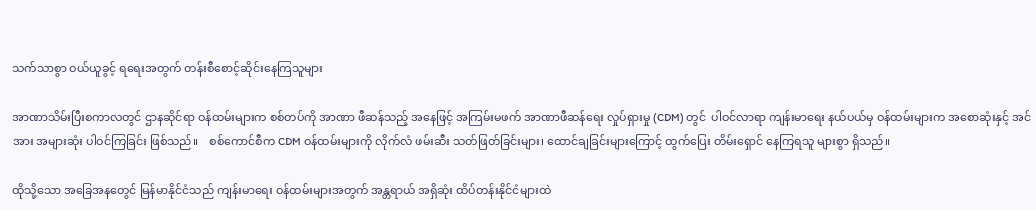သက်သာစွာ ဝယ်ယူခွင့် ရရေးအတွက် တန်းစီစောင့်ဆိုင်းနေကြသူများ

အာဏာသိမ်းပြီးစကာလတွင် ဌာနဆိုင်ရာ ဝန်ထမ်းများက စစ်တပ်ကို အာဏာ ဖီဆန်သည့် အနေဖြင့် အကြမ်းမဖက် အာဏာဖီဆန်ရေး လှုပ်ရှားမှု (CDM) တွင်  ပါဝင်လာရာ ကျန်းမာရေး နယ်ပယ်မှ ဝန်ထမ်းများက အစောဆုံးနှင့် အင်အား အများဆုံး ပါဝင်ကြခြင်း ဖြစ်သည်။    စစ်ကောင်စီက CDM ဝန်ထမ်းများကို လိုက်လံ ဖမ်းဆီး သတ်ဖြတ်ခြင်းများ၊ ထောင်ချခြင်းများကြောင့် ထွက်ပြေး တိမ်းရှောင် နေကြရသူ များစွာ ရှိသည်။

ထိုသို့သော အခြေအနတွေင် မြန်မာနိုင်ငံသည် ကျန်းမာရေး ဝန်ထမ်းများအတွက် အန္တရာယ် အရှိဆုံး ထိပ်တန်းနိုင်ငံများထဲ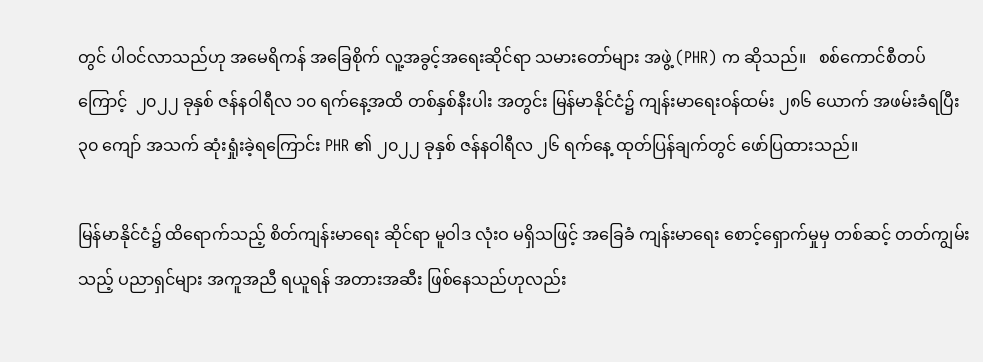တွင် ပါဝင်လာသည်ဟု အမေရိကန် အခြေစိုက် လူ့အခွင့်အရေးဆိုင်ရာ သမားတော်များ အဖွဲ့ (PHR) က ဆိုသည်။   စစ်ကောင်စီတပ်ကြောင့်  ၂၀၂၂ ခုနှစ် ဇန်နဝါရီလ ၁၀ ရက်နေ့အထိ တစ်နှစ်နီးပါး အတွင်း မြန်မာနိုင်ငံ၌ ကျန်းမာရေးဝန်ထမ်း ၂၈၆ ယောက် အဖမ်းခံရပြီး ၃၀ ကျော် အသက် ဆုံးရှုံးခဲ့ရကြောင်း PHR ၏ ၂၀၂၂ ခုနှစ် ဇန်နဝါရီလ ၂၆ ရက်နေ့ ထုတ်ပြန်ချက်တွင် ဖော်ပြထားသည်။

မြန်မာနိုင်ငံ၌ ထိရောက်သည့် စိတ်ကျန်းမာရေး ဆိုင်ရာ မူဝါဒ လုံးဝ မရှိသဖြင့် အခြေခံ ကျန်းမာရေး စောင့်ရှောက်မှုမှ တစ်ဆင့် တတ်ကျွမ်းသည့် ပညာရှင်များ အကူအညီ ရယူရန် အတားအဆီး ဖြစ်နေသည်ဟုလည်း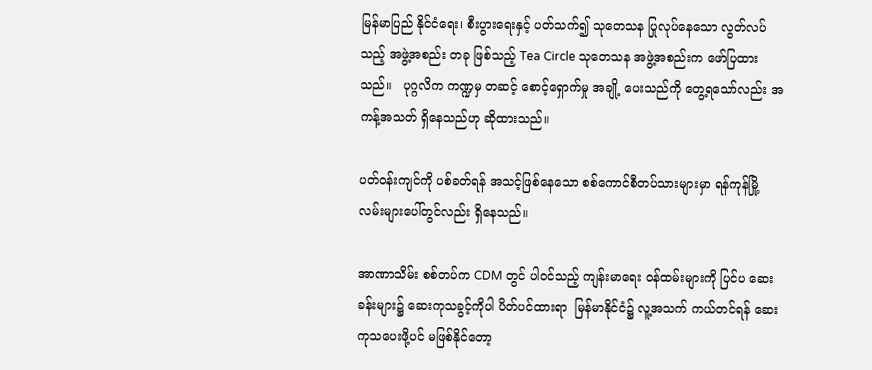မြန်မာပြည် နိုင်ငံရေး၊ စီးပွားရေးနှင့် ပတ်သက်၍ သုတေသန ပြုလုပ်နေသော လွတ်လပ်သည့် အဖွဲ့အစည်း တခု ဖြစ်သည့် Tea Circle သုတေသန အဖွဲ့အစည်းက ဖော်ပြထားသည်။   ပုဂ္ဂလိက ကဏ္ဍမှ တဆင့် စောင့်ရှောက်မှု အချို့ ပေးသည်ကို တွေ့ရသော်လည်း အကန့်အသတ် ရှိနေသည်ဟု ဆိုထားသည်။

ပတ်ဝန်းကျင်ကို ပစ်ခတ်ရန် အသင့်ဖြစ်နေသော စစ်ကောင်စီတပ်သားများမှာ ရန်ကုန်မြို့ လမ်းများပေါ်တွင်လည်း ရှိနေသည်။

အာဏာသိမ်း စစ်တပ်က CDM တွင် ပါဝင်သည့် ကျန်းမာရေး ဝန်ထမ်းများကို ပြင်ပ ဆေးခန်းများ၌ ဆေးကုသခွင့်ကိုပါ ပိတ်ပင်ထားရာ  မြန်မာနိုင်ငံ၌ လူ့အသက် ကယ်တင်ရန် ဆေးကုသပေးဖို့ပင် မဖြစ်နိုင်တော့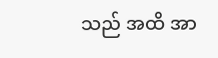သည် အထိ အာ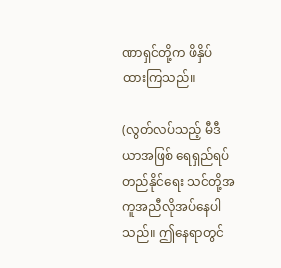ဏာရှင်တို့က ဖိနှိပ်ထားကြသည်။

(လွတ်လပ်သည့် မီဒီယာအဖြစ် ရေရှည်ရပ်တည်နိုင်ရေး သင်တို့အကူအညီလိုအပ်နေပါသည်။ ဤနေရာတွင်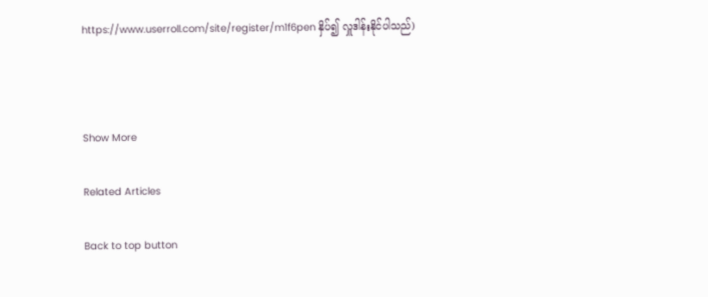https://www.userroll.com/site/register/m1f6pen နှိပ်၍ လှူဒါန်းနိုင်ပါသည်)



Show More

Related Articles

Back to top button